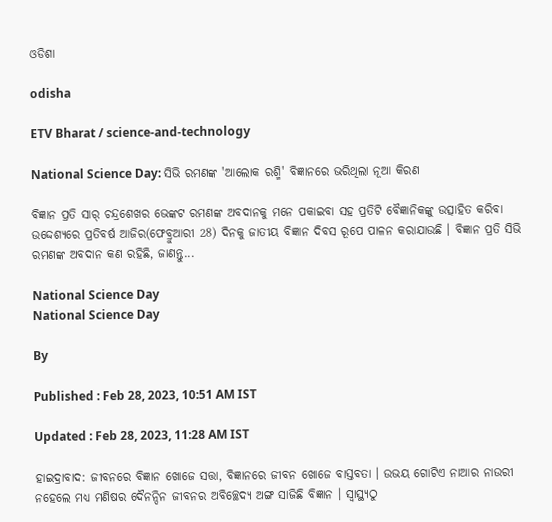ଓଡିଶା

odisha

ETV Bharat / science-and-technology

National Science Day: ସିଭି ରମଣଙ୍କ 'ଆଲୋକ ରଶ୍ମି' ବିଜ୍ଞାନରେ ଭରିଥିଲା ନୂଆ କିରଣ

ବିଜ୍ଞାନ ପ୍ରତି ସାର୍ ଚନ୍ଦ୍ରଶେଖର ଭେଙ୍କଟ ରମଣଙ୍କ ଅବଦାନକୁ ମନେ ପକାଇବା ସହ ପ୍ରତିଟି ବୈଜ୍ଞାନିକଙ୍କୁ ଉତ୍ସାହିତ କରିବା ଉଦ୍ଦେଶ୍ୟରେ ପ୍ରତିବର୍ଷ ଆଜିର(ଫେବ୍ରୁଆରୀ 28) ଦିନକୁ ଜାତୀୟ ବିଜ୍ଞାନ ଦିବସ ରୂପେ ପାଳନ କରାଯାଉଛି । ବିଜ୍ଞାନ ପ୍ରତି ସିଭି ରମଣଙ୍କ ଅବଦାନ କଣ ରହିଛି, ଜାଣନ୍ତୁ...

National Science Day
National Science Day

By

Published : Feb 28, 2023, 10:51 AM IST

Updated : Feb 28, 2023, 11:28 AM IST

ହାଇଦ୍ରାବାଦ: ଜୀବନରେ ବିଜ୍ଞାନ ଖୋଜେ ସତ୍ତା, ବିଜ୍ଞାନରେ ଜୀବନ ଖୋଜେ ବାସ୍ତବତା । ଉଭୟ ଗୋଟିଏ ନାଆର ନାଉରୀ ନହେଲେ ମଧ୍ୟ ମଣିଷର ଦୈନନ୍ଦିନ ଜୀବନର ଅବିଚ୍ଛେଦ୍ୟ ଅଙ୍ଗ ସାଜିଛି ବିଜ୍ଞାନ । ସ୍ବାସ୍ଥ୍ୟଠୁ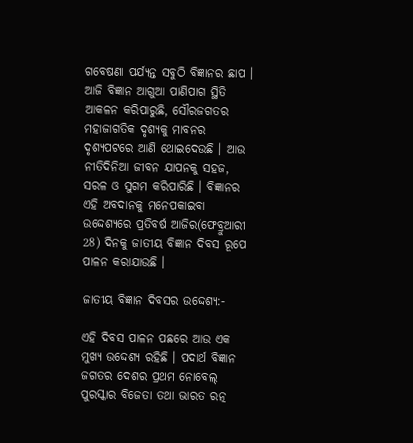ଗବେଷଣା ପର୍ଯ୍ୟନ୍ତ ସବୁଠି ବିଜ୍ଞାନର ଛାପ । ଆଜି ବିଜ୍ଞାନ ଆଗୁଆ ପାଣିପାଗ ସ୍ଥିତି ଆକଳନ କରିପାରୁଛି, ସୌରଜଗତର ମହାଜାଗତିକ ଦୃଶ୍ୟକୁ ମାବନର ଦୃଶ୍ୟପଟରେ ଆଣି ଥୋଇଦେଉଛି । ଆଉ ନୀତିଦିନିଆ ଜୀବନ ଯାପନକୁ ସହଜ, ସରଳ ଓ ସୁଗମ କରିପାରିଛି । ବିଜ୍ଞାନର ଏହି ଅବଦାନକୁ ମନେପକାଇବା ଉଦ୍ଦେଶ୍ୟରେ ପ୍ରତିବର୍ଷ ଆଜିର(ଫେବ୍ରୁଆରୀ 28) ଦିନକୁ ଜାତୀୟ ବିଜ୍ଞାନ ଦିବସ ରୂପେ ପାଳନ କରାଯାଉଛି ।

ଜାତୀୟ ବିଜ୍ଞାନ ଦିବସର ଉଦ୍ଦେଶ୍ୟ:-

ଏହି ଦିବସ ପାଳନ ପଛରେ ଆଉ ଏକ ମୁଖ୍ୟ ଉଦ୍ଦେଶ୍ୟ ରହିଛି । ପଦାର୍ଥ ବିଜ୍ଞାନ ଜଗତର ଦେଶର ପ୍ରଥମ ନୋବେଲ୍ ପୁରସ୍କାର ବିଜେତା ତଥା ଭାରତ ରତ୍ନ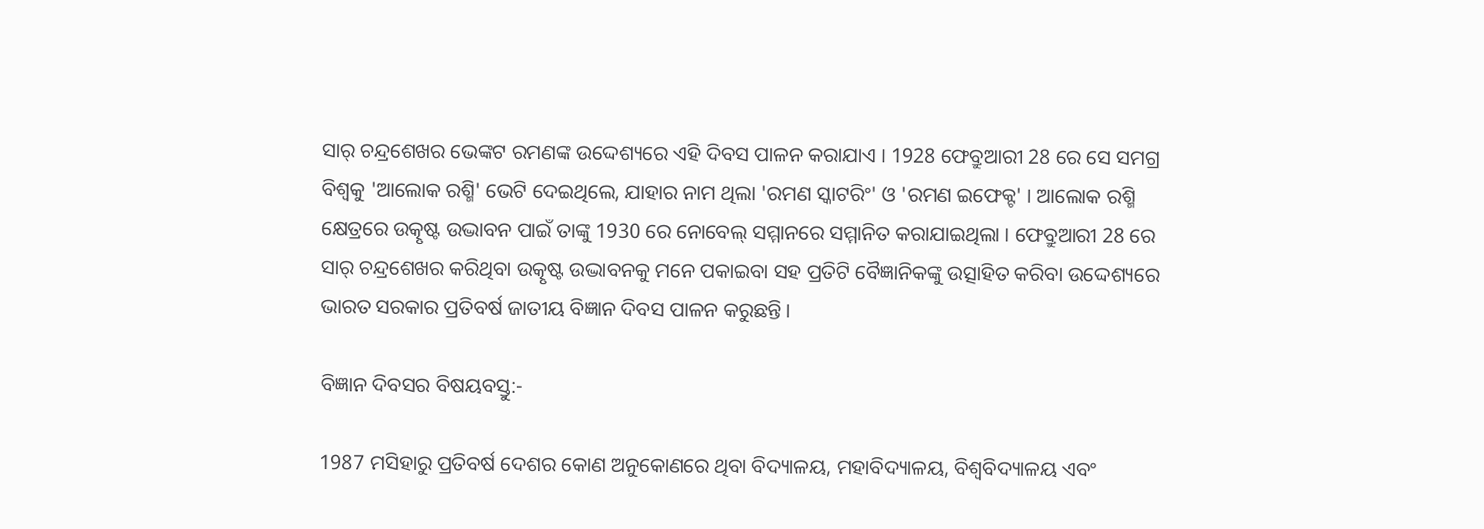ସାର୍ ଚନ୍ଦ୍ରଶେଖର ଭେଙ୍କଟ ରମଣଙ୍କ ଉଦ୍ଦେଶ୍ୟରେ ଏହି ଦିବସ ପାଳନ କରାଯାଏ । 1928 ଫେବ୍ରୁଆରୀ 28 ରେ ସେ ସମଗ୍ର ବିଶ୍ବକୁ 'ଆଲୋକ ରଶ୍ମି' ଭେଟି ଦେଇଥିଲେ, ଯାହାର ନାମ ଥିଲା 'ରମଣ ସ୍କାଟରିଂ' ଓ 'ରମଣ ଇଫେକ୍ଟ' । ଆଲୋକ ରଶ୍ମି କ୍ଷେତ୍ରରେ ଉତ୍କୃଷ୍ଟ ଉଦ୍ଭାବନ ପାଇଁ ତାଙ୍କୁ 1930 ରେ ନୋବେଲ୍ ସମ୍ମାନରେ ସମ୍ମାନିତ କରାଯାଇଥିଲା । ଫେବ୍ରୁଆରୀ 28 ରେ ସାର୍ ଚନ୍ଦ୍ରଶେଖର କରିଥିବା ଉତ୍କୃଷ୍ଟ ଉଦ୍ଭାବନକୁ ମନେ ପକାଇବା ସହ ପ୍ରତିଟି ବୈଜ୍ଞାନିକଙ୍କୁ ଉତ୍ସାହିତ କରିବା ଉଦ୍ଦେଶ୍ୟରେ ଭାରତ ସରକାର ପ୍ରତିବର୍ଷ ଜାତୀୟ ବିଜ୍ଞାନ ଦିବସ ପାଳନ କରୁଛନ୍ତି ।

ବିଜ୍ଞାନ ଦିବସର ବିଷୟବସ୍ତୁ:-

1987 ମସିହାରୁ ପ୍ରତିବର୍ଷ ଦେଶର କୋଣ ଅନୁକୋଣରେ ଥିବା ବିଦ୍ୟାଳୟ, ମହାବିଦ୍ୟାଳୟ, ବିଶ୍ବବିଦ୍ୟାଳୟ ଏବଂ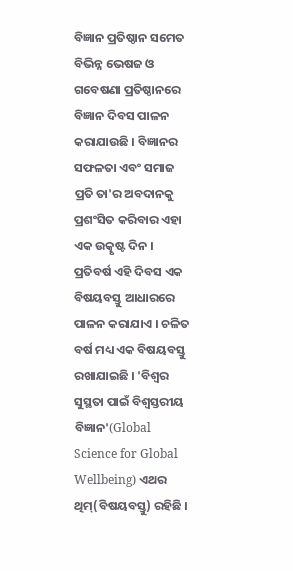ବିଜ୍ଞାନ ପ୍ରତିଷ୍ଠାନ ସମେତ ବିଭିନ୍ନ ଭେଷଜ ଓ ଗବେଷଣା ପ୍ରତିଷ୍ଠାନରେ ବିଜ୍ଞାନ ଦିବସ ପାଳନ କରାଯାଉଛି । ବିଜ୍ଞାନର ସଫଳତା ଏବଂ ସମାଜ ପ୍ରତି ତା'ର ଅବଦାନକୁ ପ୍ରଶଂସିତ କରିବାର ଏହା ଏକ ଉତ୍କୃଷ୍ଟ ଦିନ । ପ୍ରତିବର୍ଷ ଏହି ଦିବସ ଏକ ବିଷୟବସ୍ତୁ ଆଧାରରେ ପାଳନ କରାଯାଏ । ଚଳିତ ବର୍ଷ ମଧ୍ୟ ଏକ ବିଷୟବସ୍ତୁ ରଖାଯାଇଛି । 'ବିଶ୍ବର ସୁସ୍ଥତା ପାଇଁ ବିଶ୍ବସ୍ତରୀୟ ବିଜ୍ଞାନ'(Global Science for Global Wellbeing) ଏଥର ଥିମ୍(ବିଷୟବସ୍ତୁ) ରହିଛି ।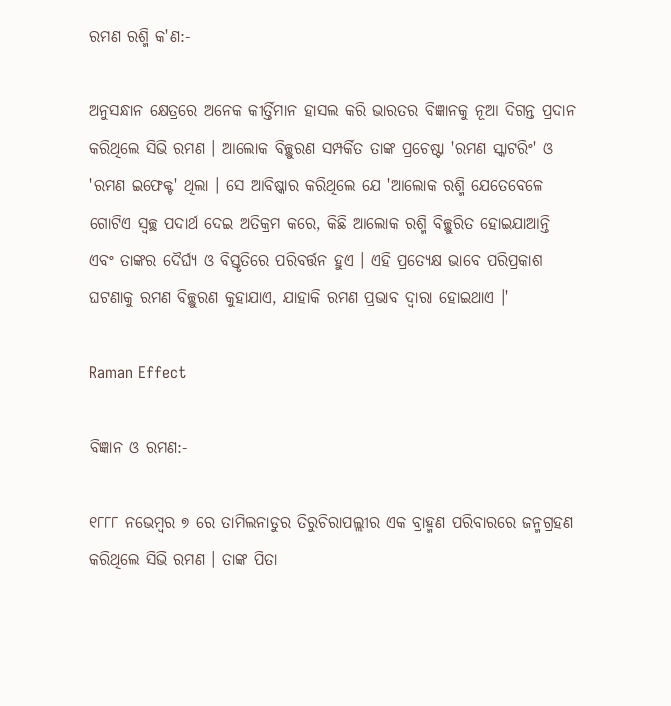ରମଣ ରଶ୍ମି କ'ଣ:-

ଅନୁସନ୍ଧାନ କ୍ଷେତ୍ରରେ ଅନେକ କୀର୍ତ୍ତିମାନ ହାସଲ କରି ଭାରତର ବିଜ୍ଞାନକୁ ନୂଆ ଦିଗନ୍ତ ପ୍ରଦାନ କରିଥିଲେ ସିଭି ରମଣ । ଆଲୋକ ବିଚ୍ଛୁରଣ ସମ୍ପର୍କିତ ତାଙ୍କ ପ୍ରଚେଷ୍ଟା 'ରମଣ ସ୍କାଟରିଂ' ଓ 'ରମଣ ଇଫେକ୍ଟ' ଥିଲା । ସେ ଆବିଷ୍କାର କରିଥିଲେ ଯେ 'ଆଲୋକ ରଶ୍ମି ଯେତେବେଳେ ଗୋଟିଏ ସ୍ୱଚ୍ଛ ପଦାର୍ଥ ଦେଇ ଅତିକ୍ରମ କରେ, କିଛି ଆଲୋକ ରଶ୍ମି ବିଚ୍ଛୁରିତ ହୋଇଯାଆନ୍ତି ଏବଂ ତାଙ୍କର ଦୈର୍ଘ୍ୟ ଓ ବିସ୍ତୃତିରେ ପରିବର୍ତ୍ତନ ହୁଏ । ଏହି ପ୍ରତ୍ୟେକ୍ଷ ଭାବେ ପରିପ୍ରକାଶ ଘଟଣାକୁ ରମଣ ବିଚ୍ଛୁରଣ କୁହାଯାଏ, ଯାହାକି ରମଣ ପ୍ରଭାବ ଦ୍ୱାରା ହୋଇଥାଏ ।'

Raman Effect

ବିଜ୍ଞାନ ଓ ରମଣ:-

୧୮୮୮ ନଭେମ୍ବର ୭ ରେ ତାମିଲନାଡୁର ତିରୁଚିରାପଲ୍ଲୀର ଏକ ବ୍ରାହ୍ମଣ ପରିବାରରେ ଜନ୍ମଗ୍ରହଣ କରିଥିଲେ ସିଭି ରମଣ । ତାଙ୍କ ପିତା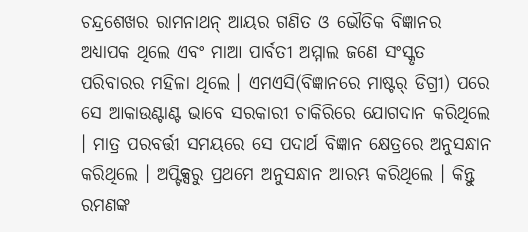ଚନ୍ଦ୍ରଶେଖର ରାମନାଥନ୍ ଆୟର ଗଣିତ ଓ ଭୌତିକ ବିଜ୍ଞାନର ଅଧ୍ୟାପକ ଥିଲେ ଏବଂ ମାଆ ପାର୍ବତୀ ଅମ୍ମାଲ ଜଣେ ସଂସ୍କୃତ ପରିବାରର ମହିଳା ଥିଲେ । ଏମଏସି(ବିଜ୍ଞାନରେ ମାଷ୍ଟର୍ ଡିଗ୍ରୀ) ପରେ ସେ ଆକାଉଣ୍ଟାଣ୍ଟ ଭାବେ ସରକାରୀ ଚାକିରିରେ ଯୋଗଦାନ କରିଥିଲେ । ମାତ୍ର ପରବର୍ତ୍ତୀ ସମୟରେ ସେ ପଦାର୍ଥ ବିଜ୍ଞାନ କ୍ଷେତ୍ରରେ ଅନୁସନ୍ଧାନ କରିଥିଲେ । ଅପ୍ଟିକ୍ସରୁ ପ୍ରଥମେ ଅନୁସନ୍ଧାନ ଆରମ୍ଭ କରିଥିଲେ । କିନ୍ତୁ ରମଣଙ୍କ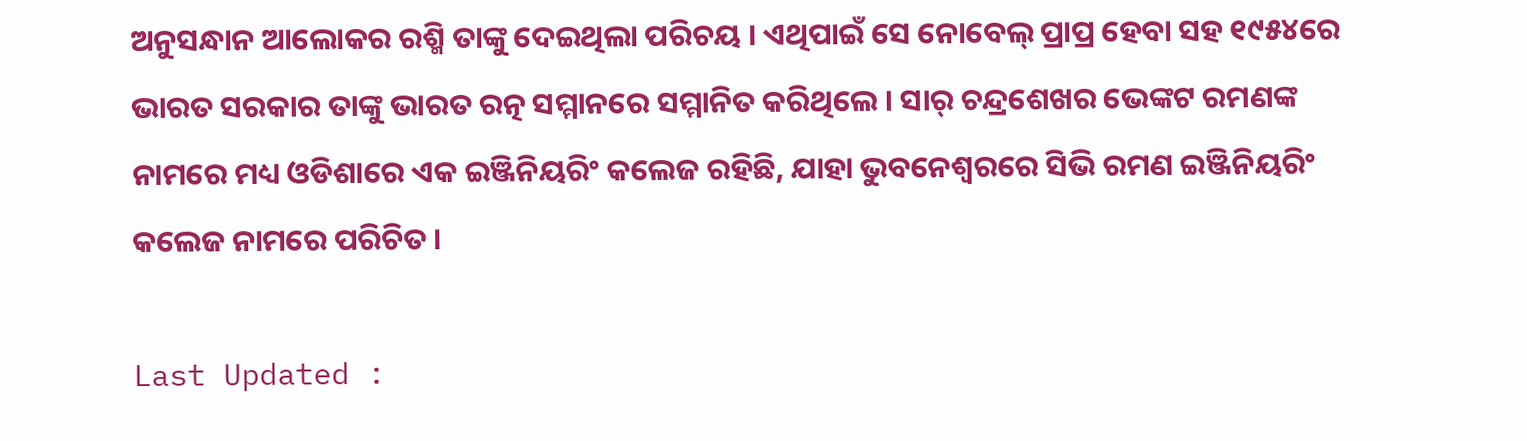ଅନୁସନ୍ଧାନ ଆଲୋକର ରଶ୍ମି ତାଙ୍କୁ ଦେଇଥିଲା ପରିଚୟ । ଏଥିପାଇଁ ସେ ନୋବେଲ୍ ପ୍ରାପ୍ର ହେବା ସହ ୧୯୫୪ରେ ଭାରତ ସରକାର ତାଙ୍କୁ ଭାରତ ରତ୍ନ ସମ୍ମାନରେ ସମ୍ମାନିତ କରିଥିଲେ । ସାର୍ ଚନ୍ଦ୍ରଶେଖର ଭେଙ୍କଟ ରମଣଙ୍କ ନାମରେ ମଧ୍ୟ ଓଡିଶାରେ ଏକ ଇଞ୍ଜିନିୟରିଂ କଲେଜ ରହିଛି, ଯାହା ଭୁବନେଶ୍ବରରେ ସିଭି ରମଣ ଇଞ୍ଜିନିୟରିଂ କଲେଜ ନାମରେ ପରିଚିତ ।

Last Updated :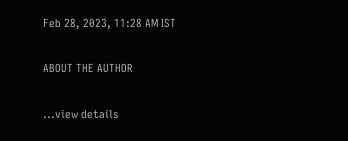Feb 28, 2023, 11:28 AM IST

ABOUT THE AUTHOR

...view details